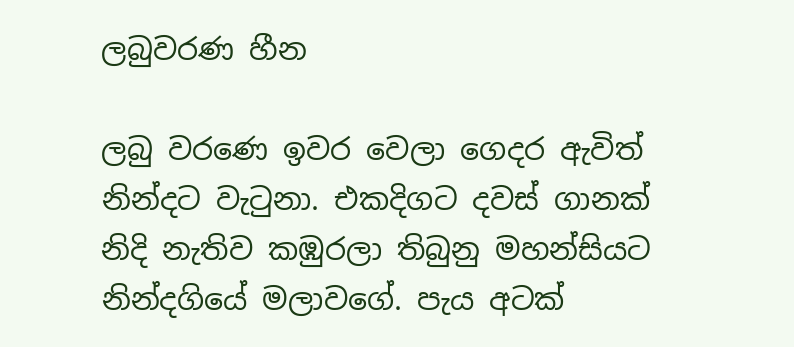ලබුවරණ හීන

ලබු වරණෙ ඉවර වෙලා ගෙදර ඇවිත් නින්දට වැටුනා. එකදිගට දවස් ගානක් නිදි නැතිව කඹුරලා තිබුනු මහන්සියට නින්දගියේ මලාවගේ. පැය අටක්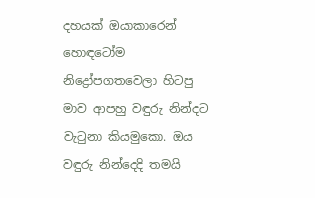දහයක් ඔයාකාරෙන් හොඳටෝම නිද්‍රෝපගතවෙලා හිටපු මාව ආපහු වඳුරු නින්දට වැටුනා කියමුකො. ඔය වඳුරු නින්දෙදි තමයි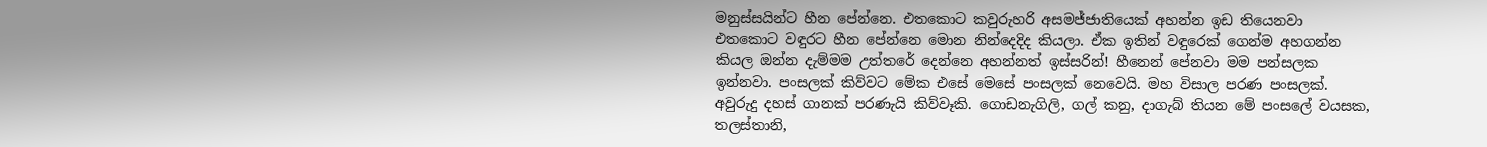මනුස්සයින්ට හීන පේන්නෙ. එතකොට කවුරුහරි අසමජ්ජාතියෙක් අහන්න ඉඩ තියෙනවා එතකොට වඳුරට හීන පේන්නෙ මොන නින්දෙදිද කියලා. ඒක ඉතින් වඳුරෙක් ගෙන්ම අහගන්න කියල ඔන්න දැම්මම උත්තරේ දෙන්නෙ අහන්නත් ඉස්සරින්! හීනෙන් පේනවා මම පන්සලක ඉන්නවා. පංසලක් කිව්වට මේක එසේ මෙසේ පංසලක් නෙවෙයි. මහ විසාල පරණ පංසලක්. අවුරුදු දහස් ගානක් පරණැයි කිව්වෑකි. ගොඩනැගිලි, ගල් කනු, දාගැබ් තියන මේ පංසලේ වයසක, තලස්තානි,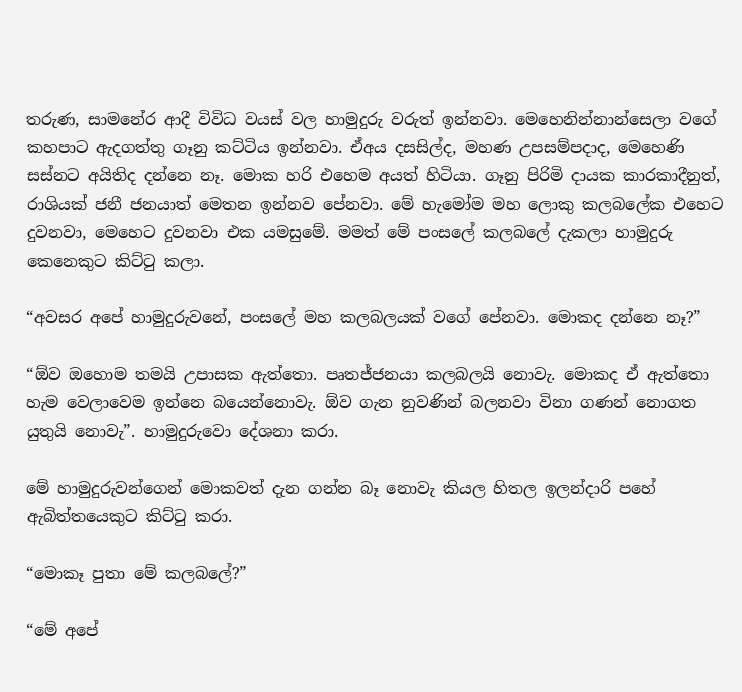තරුණ, සාමනේර ආදී විවිධ වයස් වල හාමුදුරු වරුත් ඉන්නවා. මෙහෙනින්නාන්සෙලා වගේ කහපාට ඇදගත්තු ගෑනු කට්ටිය ඉන්නවා. ඒඅය දසසිල්ද, මහණ උපසම්පදාද, මෙහෙණි සස්නට අයිතිද දන්නෙ නෑ. මොක හරි එහෙම අයත් හිටියා. ගෑනු පිරිමි දායක කාරකාදීනුත්, රාශියක් ජනී ජනයාත් මෙතන ඉන්නව පේනවා. මේ හැමෝම මහ ලොකු කලබලේක එහෙට දුවනවා, මෙහෙට දුවනවා එක යමසුමේ. මමත් මේ පංසලේ කලබලේ දැකලා හාමුදුරු කෙනෙකුට කිට්ටු කලා.

“අවසර අපේ හාමුදුරුවනේ, පංසලේ මහ කලබලයක් වගේ පේනවා. මොකද දන්නෙ නෑ?”

“ඕව ඔහොම තමයි උපාසක ඇත්තො. පෘතජ්ජනයා කලබලයි නොවැ. මොකද ඒ ඇත්තො හැම වෙලාවෙම ඉන්නෙ බයෙන්නොවැ. ඕව ගැන නුවණින් බලනවා විනා ගණන් නොගත යුතුයි නොවැ”. හාමුදුරුවො දේශනා කරා.

මේ හාමුදුරුවන්ගෙන් මොකවත් දැන ගන්න බෑ නොවැ කියල හිතල ඉලන්දාරි පහේ ඇබිත්තයෙකුට කිට්ටු කරා.

“මොකෑ පුතා මේ කලබලේ?”

“මේ අපේ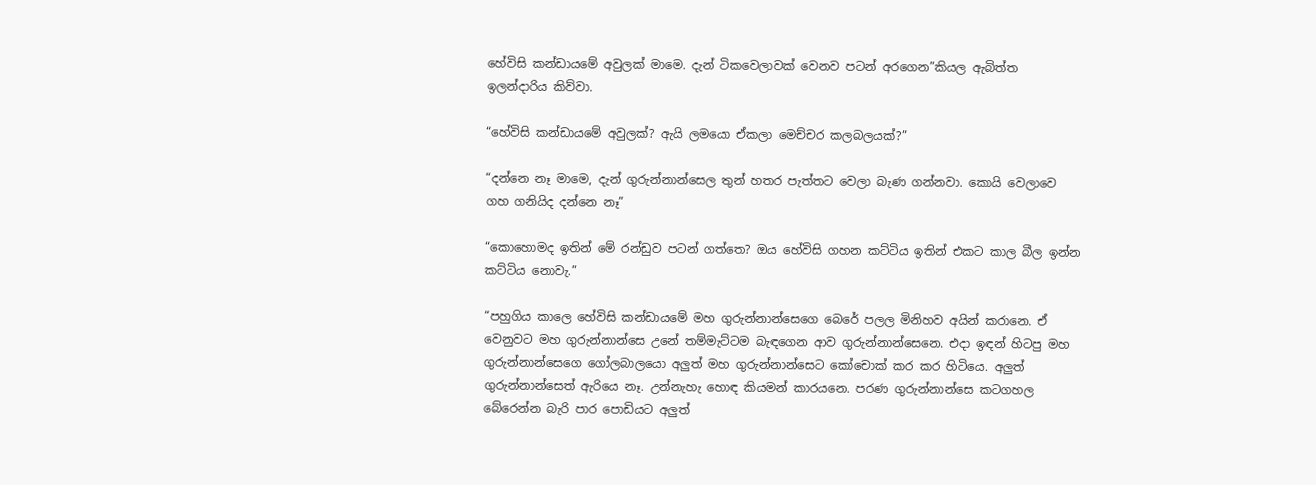හේවිසි කන්ඩායමේ අවුලක් මාමෙ. දැන් ටිකවෙලාවක් වෙනව පටන් අරගෙන”කියල ඇබිත්ත ඉලන්දාරිය කිව්වා.

“හේවිසි කන්ඩායමේ අවුලක්? ඇයි ලමයො ඒකලා මෙච්චර කලබලයක්?”

“දන්නෙ නෑ මාමෙ, දැන් ගුරුන්නාන්සෙල තුන් හතර පැත්තට වෙලා බැණ ගන්නවා. කොයි වෙලාවෙ ගහ ගනියිද දන්නෙ නෑ”

“කොහොමද ඉතින් මේ රන්ඩුව පටන් ගත්තෙ? ඔය හේවිසි ගහන කට්ටිය ඉතින් එකට කාල බීල ඉන්න කට්ටිය නොවැ.”

“පහුගිය කාලෙ හේවිසි කන්ඩායමේ මහ ගුරුන්නාන්සෙගෙ බෙරේ පලල මිනිහව අයින් කරානෙ. ඒ වෙනුවට මහ ගුරුන්නාන්සෙ උනේ තම්මැට්ටම බැඳගෙන ආව ගුරුන්නාන්සෙනෙ. එදා ඉඳන් හිටපු මහ ගුරුන්නාන්සෙගෙ ගෝලබාලයො අලුත් මහ ගුරුන්නාන්සෙට කෝචොක් කර කර හිටියෙ. අලුත් ගුරුන්නාන්සෙත් ඇරියෙ නෑ. උන්නැහැ හොඳ කියමන් කාරයනෙ. පරණ ගුරුන්නාන්සෙ කටගහල බේරෙන්න බැරි පාර පොඩියට අලුත්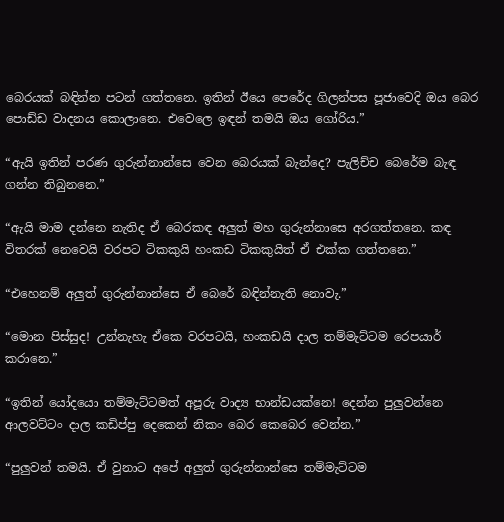බෙරයක් බඳින්න පටන් ගත්තනෙ. ඉතින් ඊයෙ පෙරේද ගිලන්පස පූජාවෙදි ඔය බෙර පොඩ්ඩ වාදනය කොලානෙ. එවෙලෙ ඉඳන් තමයි ඔය ගෝරිය.”

“ඇයි ඉතින් පරණ ගුරුන්නාන්සෙ වෙන බෙරයක් බැන්දෙ? පැලිච්ච බෙරේම බැඳ ගන්න තිබුනනෙ.”

“ඇයි මාම දන්නෙ නැතිද ඒ බෙරකඳ අලුත් මහ ගුරුන්නාසෙ අරගත්තනෙ. කඳ විතරක් නෙවෙයි වරපට ටිකකුයි හංකඩ ටිකකුයිත් ඒ එක්ක ගත්තනෙ.”

“එහෙනම් අලුත් ගුරුන්නාන්සෙ ඒ බෙරේ බඳින්නැති නොවැ.”

“මොන පිස්සුද! උන්නැහැ ඒකෙ වරපටයි, හංකඩයි දාල තම්මැට්ටම රෙපයාර් කරානෙ.”

“ඉතින් යෝදයො තම්මැට්ටමත් අපූරු වාද්‍ය භාන්ඩයක්නෙ! දෙන්න පුලුවන්නෙ ආලවට්ටං දාල කඩිප්පු දෙකෙන් නිකං බෙර කෙබෙර වෙන්න.”

“පුලුවන් තමයි. ඒ වුනාට අපේ අලුත් ගුරුන්නාන්සෙ තම්මැට්ටම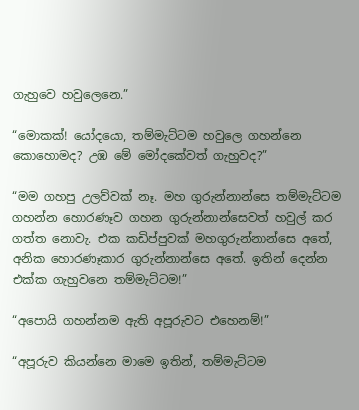ගැහුවෙ හවුලෙනෙ.”

“මොකක්! යෝදයො, තම්මැට්ටම හවුලෙ ගහන්නෙ කොහොමද? උඹ මේ මෝදකේවත් ගැහුවද?”

“මම ගහපු උලව්වක් නෑ. මහ ගුරුන්නාන්සෙ තම්මැට්ටම ගහන්න හොරණෑව ගහන ගුරුන්නාන්සෙවත් හවුල් කර ගත්ත නොවැ. එක කඩිප්පුවක් මහගුරුන්නාන්සෙ අතේ, අනික හොරණෑකාර ගුරුන්නාන්සෙ අතේ. ඉතින් දෙන්න එක්ක ගැහුවනෙ තම්මැට්ටම!”

“අපොයි ගහන්නම ඇති අපූරුවට එහෙනම්!”

“අපූරුව කියන්නෙ මාමෙ ඉතින්, තම්මැට්ටම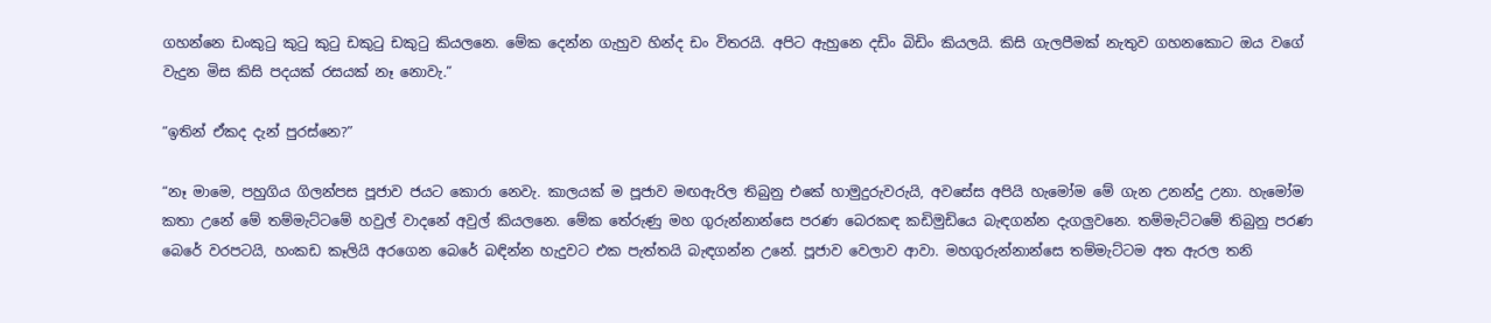ගහන්නෙ ඩංකුටු කුටු කුටු ඩකුටු ඩකුටු කියලනෙ. මේක දෙන්න ගැහුව හින්ද ඩං විතරයි. අපිට ඇහුනෙ දඩිං බිඩිං කියලයි. කිසි ගැලපීමක් නැතුව ගහනකොට ඔය වගේ වැදුන මිස කිසි පදයක් රසයක් නෑ නොවැ.”

“ඉතින් ඒකද දැන් පුරස්නෙ?”

“නෑ මාමෙ, පහුගිය ගිලන්පස පූජාව ජයට කොරා නෙවැ. කාලයක් ම පූජාව මඟඇරිල තිබුනු එකේ හාමුදුරුවරුයි, අවසේස අපියි හැමෝම මේ ගැන උනන්දු උනා. හැමෝම කතා උනේ මේ තම්මැට්ටමේ හවුල් වාදනේ අවුල් කියලනෙ. මේක තේරුණු මහ ගුරුන්නාන්සෙ පරණ බෙරකඳ කඩිමුඩියෙ බැඳගන්න දැගලුවනෙ. තම්මැට්ටමේ තිබුනු පරණ බෙරේ වරපටයි, හංකඩ කෑලියි අරගෙන බෙරේ බඳින්න හැදුවට එක පැත්තයි බැඳගන්න උනේ. පූජාව වෙලාව ආවා. මහගුරුන්නාන්සෙ තම්මැට්ටම අත ඇරල තනි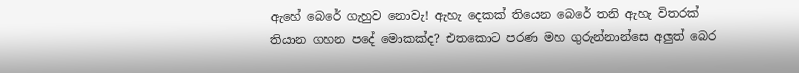ඇහේ බෙරේ ගැහුව නොවැ! ඇහැ දෙකක් තියෙන බෙරේ තනි ඇහැ විතරක් තියාන ගහන පදේ මොකක්ද? එතකොට පරණ මහ ගුරුන්නාන්සෙ අලුත් බෙර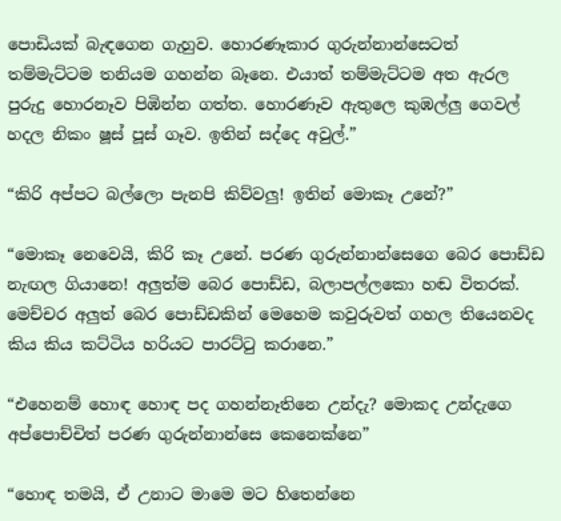පොඩියක් බැඳගෙන ගැහුව. හොරණෑකාර ගුරුන්නාන්සෙටත් තම්මැට්ටම තනියම ගහන්න බෑනෙ. එයාත් තම්මැට්ටම අත ඇරල පුරුදු හොරනෑව පිඹින්න ගත්ත. හොරණෑව ඇතුලෙ කුඹල්ලු ගෙවල් හදල නිකං ෂූස් පූස් ගෑව. ඉතින් සද්දෙ අවුල්.”

“කිරි අප්පට බල්ලො පැනපි කිව්වලු! ඉතින් මොකෑ උනේ?”

“මොකෑ නෙවෙයි, කිරි කෑ උනේ. පරණ ගුරුන්නාන්සෙගෙ බෙර පොඩ්ඩ නැඟල ගියානෙ! අලුත්ම බෙර පොඩ්ඩ, බලාපල්ලකො හඬ විතරක්. මෙච්චර අලුත් බෙර පොඩ්ඩකින් මෙහෙම කවුරුවත් ගහල තියෙනවද කිය කිය කට්ටිය හරියට පාරට්ටු කරානෙ.”

“එහෙනම් හොඳ හොඳ පද ගහන්නෑතිනෙ උන්දැ? මොකද උන්දැගෙ අප්පොච්චිත් පරණ ගුරුන්නාන්සෙ කෙනෙක්නෙ”

“හොඳ තමයි, ඒ උනාට මාමෙ මට හිතෙන්නෙ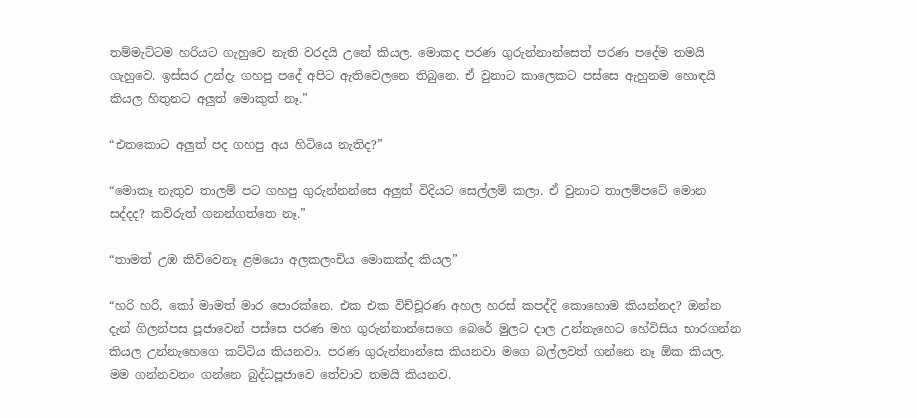තම්මැට්ටම හරියට ගැහුවෙ නැති වරදයි උනේ කියල. මොකද පරණ ගුරුන්නාන්සෙත් පරණ පදේම තමයි ගැහුවෙ. ඉස්සර උන්දැ ගහපු පදේ අපිට ඇතිවෙලනෙ තිබුනෙ. ඒ වුනාට කාලෙකට පස්සෙ ඇහුනම හොඳයි කියල හිතුනට අලුත් මොකුත් නෑ.”

“එතකොට අලුත් පද ගහපු අය හිටියෙ නැතිද?”

“මොකෑ නැතුව තාලම් පට ගහපු ගුරුන්නන්සෙ අලුත් විදියට සෙල්ලම් කලා. ඒ වුනාට තාලම්පටේ මොන සද්දද? කව්රුත් ගනන්ගත්තෙ නෑ.”

“තාමත් උඹ කිව්වෙනෑ ළමයො අලකලංචිය මොකක්ද කියල”

“හරි හරි, කෝ මාමත් මාර පොරක්නෙ. එක එක විච්චූරණ අහල හරස් කපද්දි කොහොම කියන්නද? ඔන්න දැන් ගිලන්පස පූජාවෙන් පස්සෙ පරණ මහ ගුරුන්නාන්සෙගෙ බෙරේ මුලට දාල උන්නැහෙට හේවිසිය භාරගන්න කියල උන්නැහෙගෙ කට්ටිය කියනවා. පරණ ගුරුන්නාන්සෙ කියනවා මගෙ බල්ලවත් ගන්නෙ නෑ ඕක කියල. මම ගන්නවනං ගන්නෙ බුද්ධපූජාවෙ තේවාව තමයි කියනව.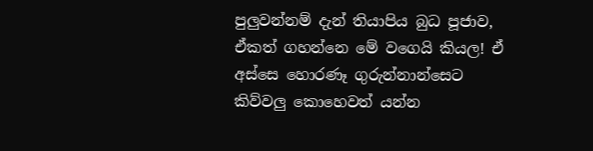පුලුවන්නම් දැන් තියාපිය බුධ පූජාව, ඒකත් ගහන්නෙ මේ වගෙයි කියල! ඒ අස්සෙ හොරණෑ ගුරුන්නාන්සෙට කිව්වලු කොහෙවත් යන්න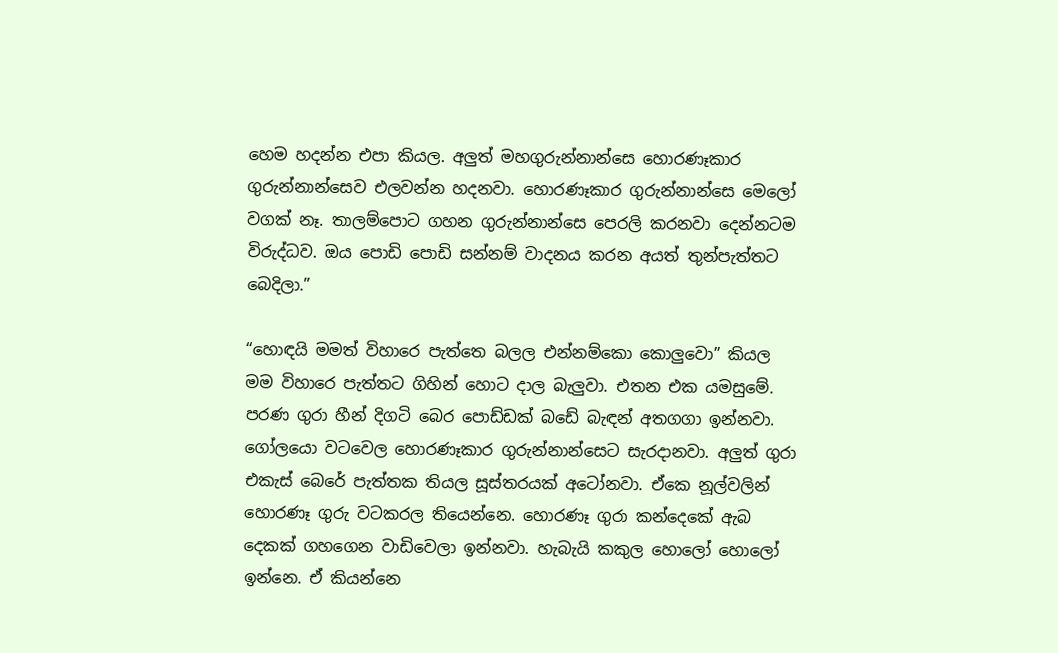හෙම හදන්න එපා කියල. අලුත් මහගුරුන්නාන්සෙ හොරණෑකාර ගුරුන්නාන්සෙව එලවන්න හදනවා. හොරණෑකාර ගුරුන්නාන්සෙ මෙලෝ වගක් නෑ. තාලම්පොට ගහන ගුරුන්නාන්සෙ පෙරලි කරනවා දෙන්නටම විරුද්ධව. ඔය පොඩි පොඩි සන්නම් වාදනය කරන අයත් තුන්පැත්තට බෙදිලා.”

“හොඳයි මමත් විහාරෙ පැත්තෙ බලල එන්නම්කො කොලුවො” කියල මම විහාරෙ පැත්තට ගිහින් හොට දාල බැලුවා. එතන එක යමසුමේ. පරණ ගුරා හීන් දිගටි බෙර පොඩ්ඩක් බඩේ බැඳන් අතගගා ඉන්නවා. ගෝලයො වටවෙල හොරණෑකාර ගුරුන්නාන්සෙට සැරදානවා. අලුත් ගුරා එකැස් බෙරේ පැත්තක තියල සූස්තරයක් අටෝනවා. ඒකෙ නූල්වලින් හොරණෑ ගුරු වටකරල තියෙන්නෙ. හොරණෑ ගුරා කන්දෙකේ ඇබ දෙකක් ගහගෙන වාඩිවෙලා ඉන්නවා. හැබැයි කකුල හොලෝ හොලෝ ඉන්නෙ. ඒ කියන්නෙ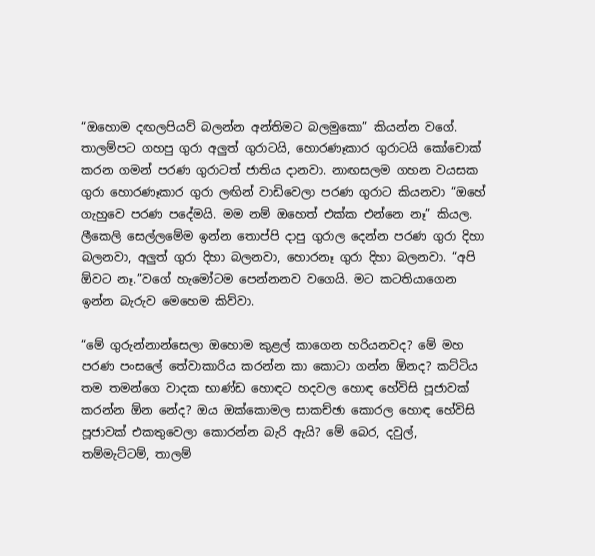“ඔහොම දඟලපියව් බලන්න අන්තිමට බලමුකො” කියන්න වගේ. තාලම්පට ගහපු ගුරා අලුත් ගුරාටයි, හොරණෑකාර ගුරාටයි කෝචොක් කරන ගමන් පරණ ගුරාටත් ජාතිය දානවා. නාඟසලම ගහන වයසක ගුරා හොරණෑකාර ගුරා ලඟින් වාඩිවෙලා පරණ ගුරාට කියනවා “ඔහේ ගැහුවෙ පරණ පදේමයි. මම නම් ඔහෙත් එක්ක එන්නෙ නෑ” කියල. ලීකෙලි සෙල්ලමේම ඉන්න තොප්පි දාපු ගුරාල දෙන්න පරණ ගුරා දිහා බලනවා, අලුත් ගුරා දිහා බලනවා, හොරනෑ ගුරා දිහා බලනවා. “අපි ඕවට නෑ.”වගේ හැමෝටම පෙන්නනව වගෙයි. මට කටතියාගෙන ඉන්න බැරුව මෙහෙම කිව්වා.

“මේ ගුරුන්නාන්සෙලා ඔහොම කුළල් කාගෙන හරියනවද? මේ මහ පරණ පංසලේ තේවාකාරිය කරන්න කා කොටා ගන්න ඕනද? කට්ටිය තම තමන්ගෙ වාදක භාණ්ඩ හොඳට හදවල හොඳ හේවිසි පූජාවක් කරන්න ඕන නේද? ඔය ඔක්කොමල සාකච්ඡා කොරල හොඳ හේවිසි පූජාවක් එකතුවෙලා කොරන්න බැරි ඇයි? මේ බෙර, දවුල්, තම්මැට්ටම්, තාලම්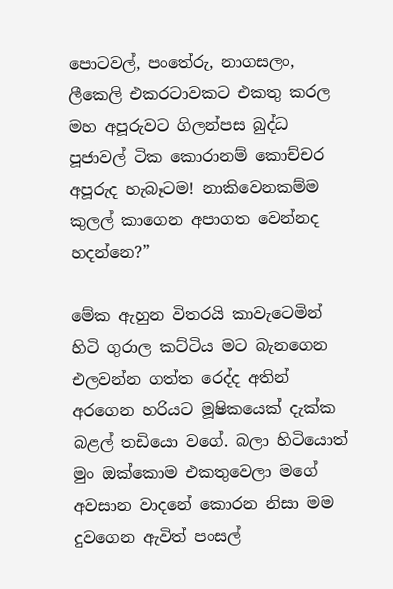පොටවල්, පංතේරු, නාගසලං, ලීකෙලි එකරටාවකට එකතු කරල මහ අපූරුවට ගිලන්පස බුද්ධ පූජාවල් ටික කොරානම් කොච්චර අපූරුද හැබෑටම! නාකිවෙනකම්ම කුලල් කාගෙන අපාගත වෙන්නද හදන්නෙ?”

මේක ඇහුන විතරයි කාවැටෙමින් හිටි ගුරාල කට්ටිය මට බැනගෙන එලවන්න ගත්ත රෙද්ද අතින් අරගෙන හරියට මූෂිකයෙක් දැක්ක බළල් තඩියො වගේ. බලා හිටියොත් මුං ඔක්කොම එකතුවෙලා මගේ අවසාන වාදනේ කොරන නිසා මම දුවගෙන ඇවිත් පංසල්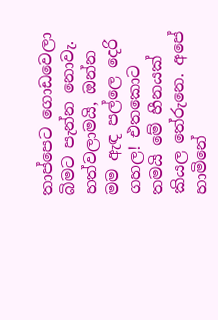තාප්පෙට ගොඩවෙලා බිමට පැන්න නොවැ. හත්වලාමයි, ඔන්න මම ඇඳ පල්ලෙ දෙරි ගහල! එතකොට තමයි මේ හීනයක් කියල තේරුනෙ. අපේ හාමිනේ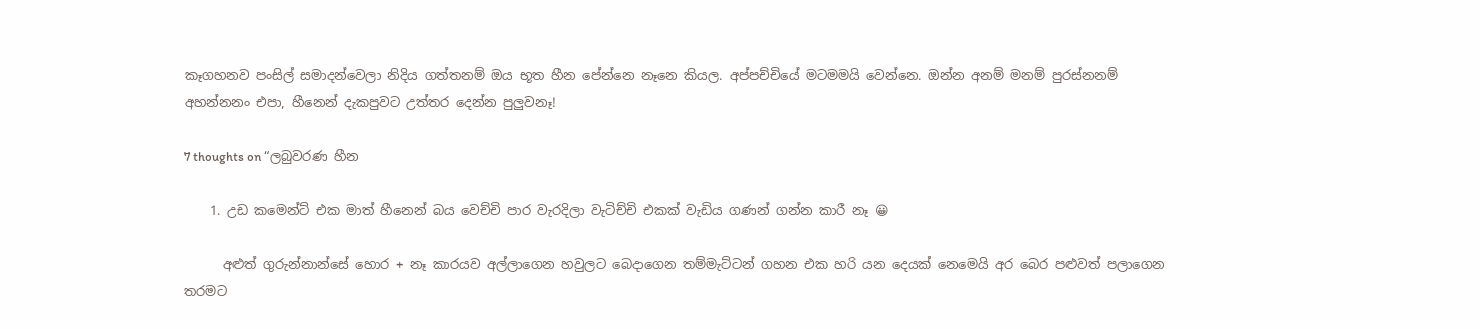කෑගහනව පංසිල් සමාදන්වෙලා නිදිය ගත්තනම් ඔය භූත හීන පේන්නෙ නෑනෙ කියල. අප්පච්චියේ මටමමයි වෙන්නෙ. ඔන්න අනම් මනම් පුරස්නනම් අහන්නනං එපා, හීනෙන් දැකපුවට උත්තර දෙන්න පුලුවනෑ!

7 thoughts on “ලබුවරණ හීන

    1. උඩ කමෙන්ට් එක මාත් හීනෙන් බය වෙච්චි පාර වැරදිලා වැටිච්චි එකක් වැඩිය ගණන් ගන්න කාරී නෑ 😀

      අළුත් ගුරුන්නාන්සේ හොර + නෑ කාරයව අල්ලාගෙන හවුලට බෙදාගෙන තම්මැට්ටන් ගහන එක හරි යන දෙයක් නෙමෙයි අර බෙර පළුවත් පලාගෙන තරමට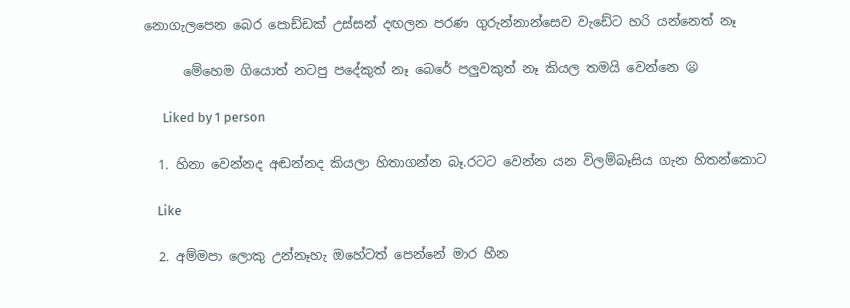නොගැලපෙන බෙර පොඩ්ඩක් උස්සන් දඟලන පරණ ගුරුන්නාන්සෙව වැඩේට හරි යන්නෙත් නෑ

      මේහෙම ගියොත් නටපු පදේකුත් නෑ බෙරේ පලුවකුත් නෑ කියල තමයි වෙන්නෙ 😦

      Liked by 1 person

  1. හිනා වෙන්නද අඬන්නද කියලා හිතාගන්න බෑ.රටට වෙන්න යන විලම්බෑසිය ගැන හිතන්කොට

    Like

  2. අම්මපා ලොකු උන්නෑහැ ඔහේටත් පෙන්නේ මාර හීන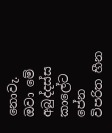නොවැ. ඔවා මේ අබුද්දස්ස කාලේට පේන විපරිත හීන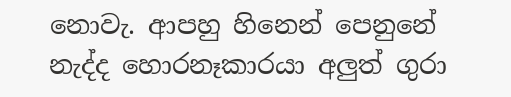නොවැ. ආපහු හිනෙන් පෙනුනේ නැද්ද හොරනෑකාරයා අලුත් ගුරා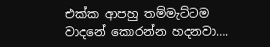එක්ක ආපහු තම්මැට්ටම වාදනේ කොරන්න හදනවා….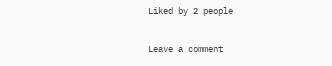Liked by 2 people

Leave a comment